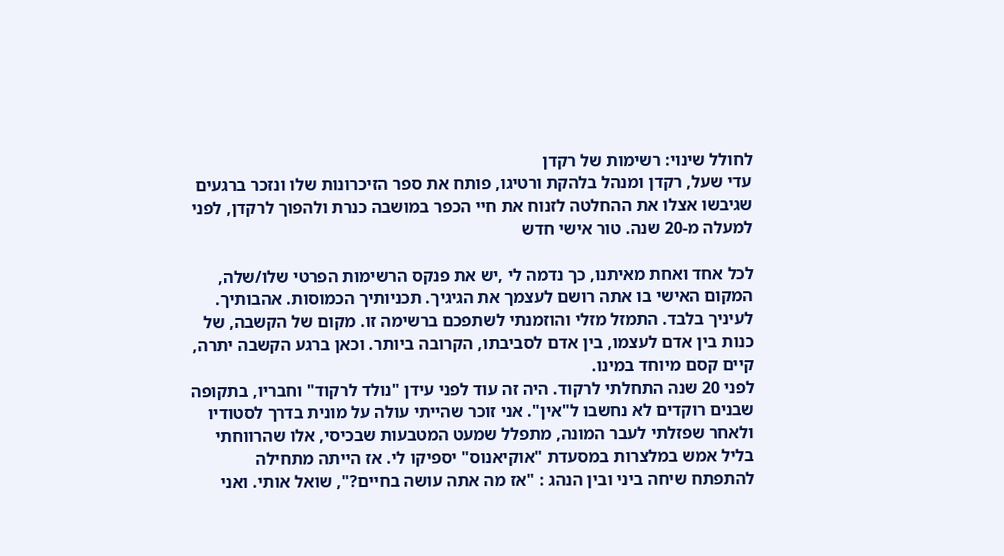לחולל שינוי: רשימות של רקדן
עדי שעל, רקדן ומנהל בלהקת ורטיגו, פותח את ספר הזיכרונות שלו ונזכר ברגעים שגיבשו אצלו את ההחלטה לזנוח את חיי הכפר במושבה כנרת ולהפוך לרקדן, לפני למעלה מ-20 שנה. טור אישי חדש

לכל אחד ואחת מאיתנו, כך נדמה לי ,יש את פנקס הרשימות הפרטי שלו/שלה, המקום האישי בו אתה רושם לעצמך את הגיגיך. תכניותיך הכמוסות. אהבותיך. לעיניך בלבד. התמזל מזלי והוזמנתי לשתפכם ברשימה זו. מקום של הקשבה, של כנות בין אדם לעצמו, בין אדם לסביבתו, הקרובה ביותר. וכאן ברגע הקשבה יתרה, קיים קסם מיוחד במינו.
לפני 20 שנה התחלתי לרקוד. היה זה עוד לפני עידן "נולד לרקוד" וחבריו, בתקופה שבנים רוקדים לא נחשבו ל"אין". אני זוכר שהייתי עולה על מונית בדרך לסטודיו ולאחר שפזלתי לעבר המונה, מתפלל שמעט המטבעות שבכיסי, אלו שהרווחתי בליל אמש במלצרות במסעדת "אוקיאנוס" יספיקו לי. אז הייתה מתחילה להתפתח שיחה ביני ובין הנהג : "אז מה אתה עושה בחיים?", שואל אותי. ואני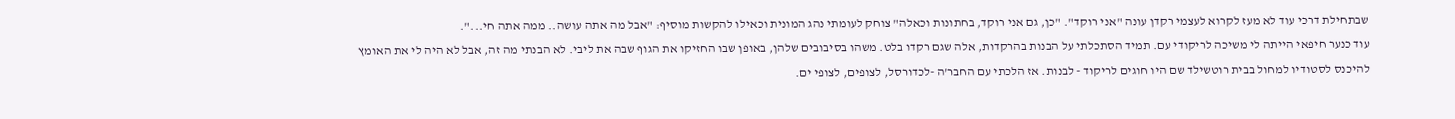שבתחילת דרכי עוד לא מעז לקרוא לעצמי רקדן עונה "אני רוקד". "כן, גם אני רוקד, בחתונות וכאלה" צוחק לעומתי נהג המונית וכאילו להקשות מוסיף: "אבל מה אתה עושה.. ממה אתה חי...".
עוד כנער חיפאי הייתה לי משיכה לריקודי עם. תמיד הסתכלתי על הבנות בהרקדות, אלה שגם רקדו בלט. משהו בסיבובים שלהן, באופן שבו החזיקו את הגוף שבה את ליבי. לא הבנתי מה זה, אבל לא היה לי את האומץ להיכנס לסטודיו למחול בבית רוטשילד שם היו חוגים לריקוד - לבנות. אז הלכתי עם החבר'ה -לכדורסל, לצופים, לצופי ים.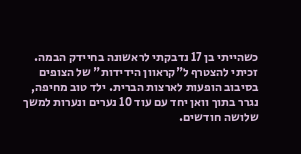כשהייתי בן 17 נדבקתי לראשונה בחיידק הבמה. זכיתי להצטרף ל"קראוון הידידות" של הצופים בסיבוב הופעות לארצות הברית. ילד טוב מחיפה, נגרר בתוך וואן יחד עם עוד 10 נערים ונערות למשך שלושה חודשים.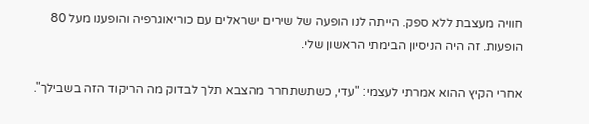חוויה מעצבת ללא ספק. הייתה לנו הופעה של שירים ישראלים עם כוריאוגרפיה והופענו מעל 80 הופעות. זה היה הניסיון הבימתי הראשון שלי.

אחרי הקיץ ההוא אמרתי לעצמי: "עדי, כשתשתחרר מהצבא תלך לבדוק מה הריקוד הזה בשבילך".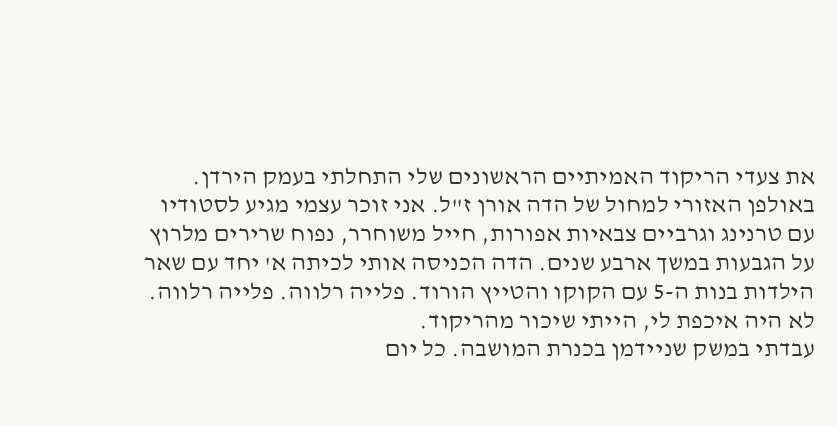את צעדי הריקוד האמיתיים הראשונים שלי התחלתי בעמק הירדן. באולפן האזורי למחול של הדה אורן ז"ל. אני זוכר עצמי מגיע לסטודיו עם טרנינג וגרביים צבאיות אפורות, חייל משוחרר, נפוח שרירים מלרוץ על הגבעות במשך ארבע שנים. הדה הכניסה אותי לכיתה א' יחד עם שאר הילדות בנות ה-5 עם הקוקו והטייץ הורוד. פלייה רלווה. פלייה רלווה. לא היה איכפת לי, הייתי שיכור מהריקוד.
עבדתי במשק שניידמן בכנרת המושבה. כל יום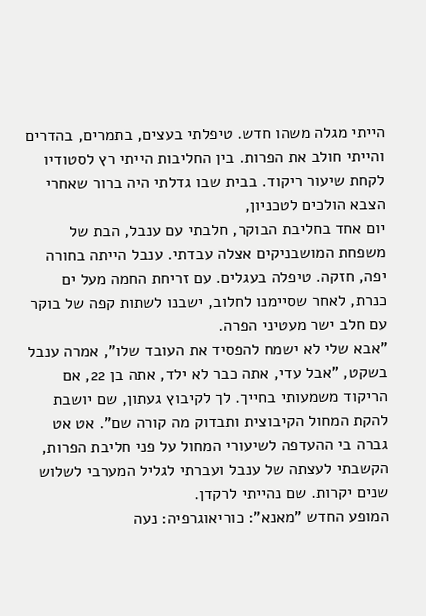הייתי מגלה משהו חדש. טיפלתי בעצים, בתמרים, בהדרים והייתי חולב את הפרות. בין החליבות הייתי רץ לסטודיו לקחת שיעור ריקוד. בבית שבו גדלתי היה ברור שאחרי הצבא הולכים לטכניון,
יום אחד בחליבת הבוקר, חלבתי עם ענבל, הבת של משפחת המושבניקים אצלה עבדתי. ענבל הייתה בחורה יפה, חזקה. טיפלה בעגלים. עם זריחת החמה מעל ים כנרת, לאחר שסיימנו לחלוב, ישבנו לשתות קפה של בוקר עם חלב ישר מעטיני הפרה.
"אבא שלי לא ישמח להפסיד את העובד שלו", אמרה ענבל בשקט, "אבל עדי, אתה כבר לא ילד, אתה בן 22, אם הריקוד משמעותי בחייך. לך לקיבוץ געתון, שם יושבת להקת המחול הקיבוצית ותבדוק מה קורה שם". אט אט גברה בי ההעדפה לשיעורי המחול על פני חליבת הפרות, הקשבתי לעצתה של ענבל ועברתי לגליל המערבי לשלוש שנים יקרות. שם נהייתי לרקדן.
המופע החדש "מאנא": כוריאוגרפיה: נעה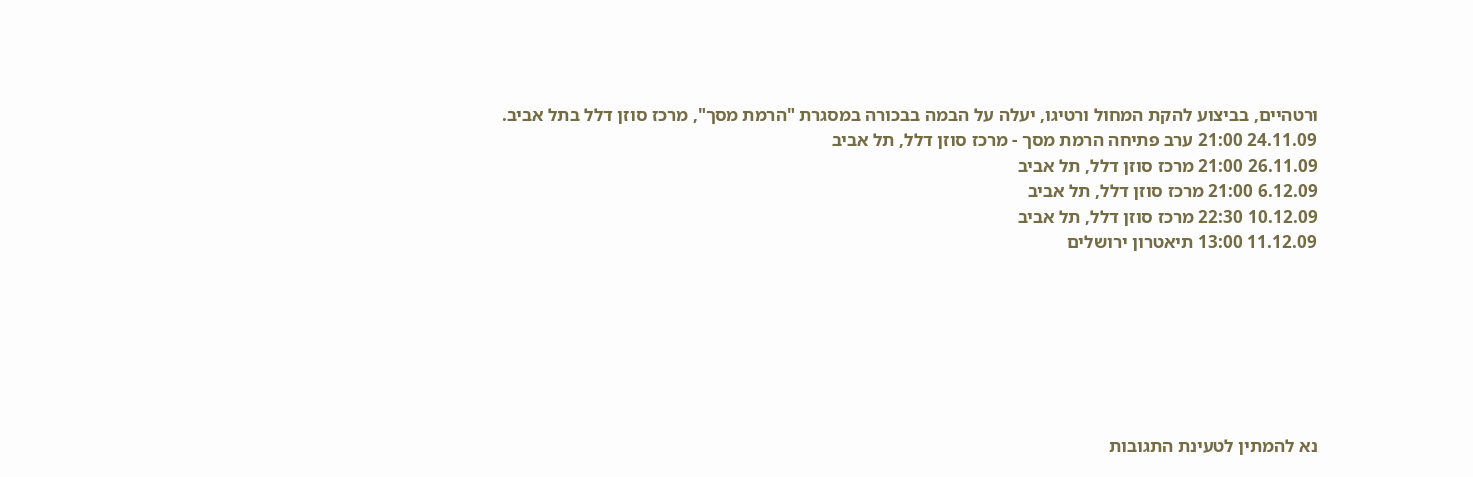ורטהיים, בביצוע להקת המחול ורטיגו, יעלה על הבמה בבכורה במסגרת "הרמת מסך", מרכז סוזן דלל בתל אביב.
24.11.09 21:00 ערב פתיחה הרמת מסך - מרכז סוזן דלל, תל אביב
26.11.09 21:00 מרכז סוזן דלל, תל אביב
6.12.09 21:00 מרכז סוזן דלל, תל אביב
10.12.09 22:30 מרכז סוזן דלל, תל אביב
11.12.09 13:00 תיאטרון ירושלים







נא להמתין לטעינת התגובות